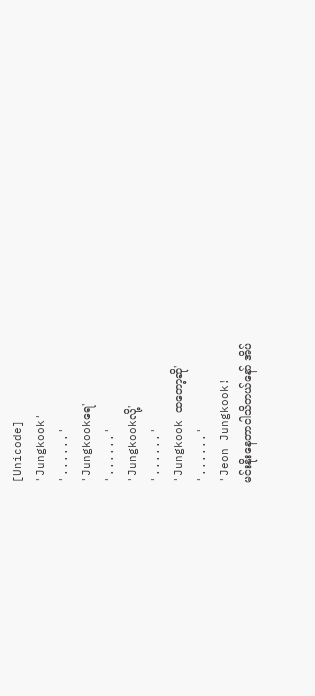[Unicode]
'Jungkook'
'......'
'Jungkookရေ'
'......'
'Jungkookလို့'
'......'
'Jungkook ထတော့ဆို'
'......'
'Jeon Jungkook!
မင်းနိုးနေတာငါသိတယ်နော် အိပ်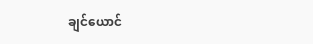ချင်ယောင်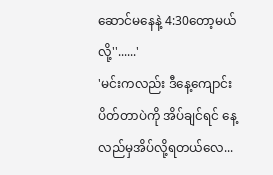ဆောင်မနေနဲ့ 4:30တော့မယ်လို့''......'
'မင်းကလည်း ဒီနေ့ကျောင်းပိတ်တာပဲကို အိပ်ချင်ရင် နေ့လည်မှအိပ်လို့ရတယ်လေ...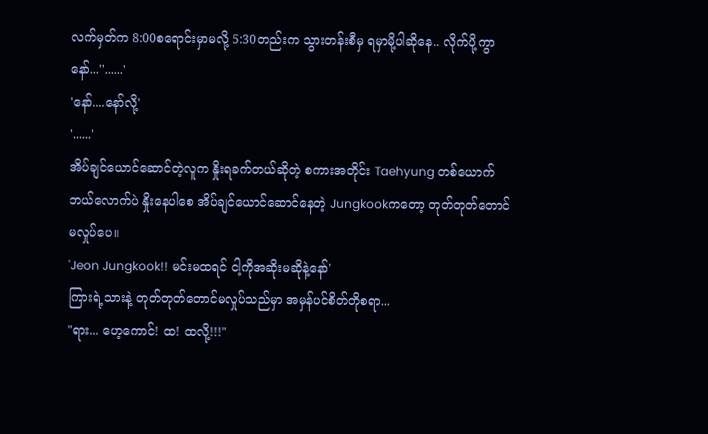လက်မှတ်က 8:00စရောင်းမှာမလို့ 5:30တည်းက သွားတန်းစီမှ ရမှာမို့ပါဆိုနေ.. လိုက်ပို့ကွာ နော်...''......'
'နော်....နော်လို့'
'......'
အိပ်ချင်ယောင်ဆောင်တဲ့လူက နှိုးရခက်တယ်ဆိုတဲ့ စကားအတိုင်း Taehyung တစ်ယောက်ဘယ်လောက်ပဲ နှိုးနေပါစေ အိပ်ချင်ယောင်ဆောင်နေတဲ့ Jungkookကတော့ တုတ်တုတ်တောင်မလှုပ်ပေ။
'Jeon Jungkook!! မင်းမထရင် ငါ့ကိုအဆိုးမဆိုနဲ့နော်'
ကြားရဲ့သားနဲ့ တုတ်တုတ်တောင်မလှုပ်သည်မှာ အမှန်ပင်စိတ်တိုစရာ...
"ရား... ဟေ့ကောင်! ထ! ထလို့!!!"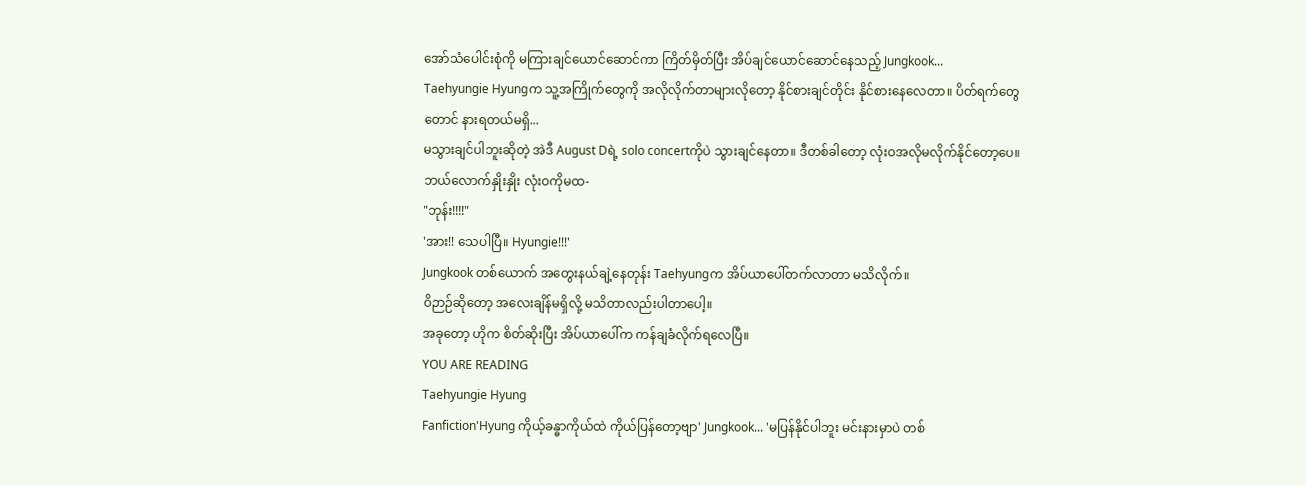အော်သံပေါင်းစုံကို မကြားချင်ယောင်ဆောင်ကာ ကြိတ်မှိတ်ပြီး အိပ်ချင်ယောင်ဆောင်နေသည့် Jungkook...
Taehyungie Hyungက သူ့အကြိုက်တွေကို အလိုလိုက်တာများလိုတော့ နိုင်စားချင်တိုင်း နိုင်စားနေလေတာ။ ပိတ်ရက်တွေတောင် နားရတယ်မရှိ...
မသွားချင်ပါဘူးဆိုတဲ့ အဲဒီ August Dရဲ့ solo concertကိုပဲ သွားချင်နေတာ။ ဒီတစ်ခါတော့ လုံးဝအလိုမလိုက်နိုင်တော့ပေ။ ဘယ်လောက်နှိုးနှိုး လုံးဝကိုမထ-
"ဘုန်း!!!!"
'အား!! သေပါပြီ။ Hyungie!!!'
Jungkook တစ်ယောက် အတွေးနယ်ချဲ့နေတုန်း Taehyungက အိပ်ယာပေါ်တက်လာတာ မသိလိုက်။
ဝိဉာဉ်ဆိုတော့ အလေးချိန်မရှိလို့ မသိတာလည်းပါတာပေါ့။
အခုတော့ ဟိုက စိတ်ဆိုးပြီး အိပ်ယာပေါ်က ကန်ချခံလိုက်ရလေပြီ။
YOU ARE READING
Taehyungie Hyung
Fanfiction'Hyung ကိုယ့်ခန္ဓာကိုယ်ထဲ ကိုယ်ပြန်တော့ဗျာ' Jungkook... 'မပြန်နိုင်ပါဘူး မင်းနားမှာပဲ တစ်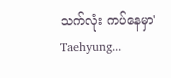သက်လုံး ကပ်နေမှာ' Taehyung...